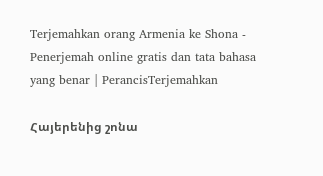Terjemahkan orang Armenia ke Shona - Penerjemah online gratis dan tata bahasa yang benar | PerancisTerjemahkan

Հայերենից շոնա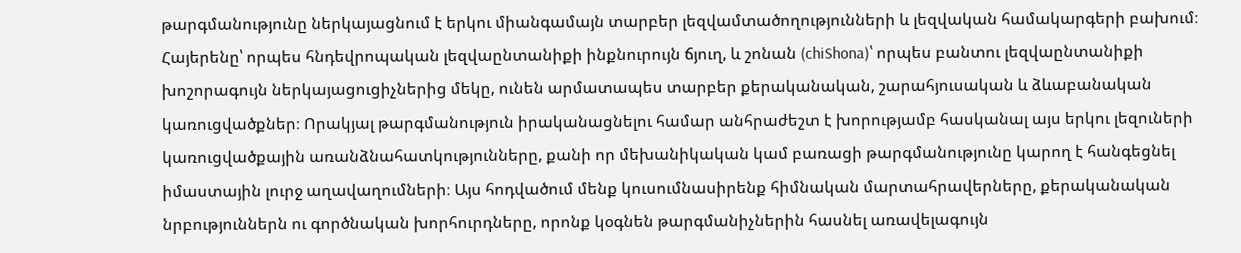թարգմանությունը ներկայացնում է երկու միանգամայն տարբեր լեզվամտածողությունների և լեզվական համակարգերի բախում։ Հայերենը՝ որպես հնդեվրոպական լեզվաընտանիքի ինքնուրույն ճյուղ, և շոնան (chiShona)՝ որպես բանտու լեզվաընտանիքի խոշորագույն ներկայացուցիչներից մեկը, ունեն արմատապես տարբեր քերականական, շարահյուսական և ձևաբանական կառուցվածքներ։ Որակյալ թարգմանություն իրականացնելու համար անհրաժեշտ է խորությամբ հասկանալ այս երկու լեզուների կառուցվածքային առանձնահատկությունները, քանի որ մեխանիկական կամ բառացի թարգմանությունը կարող է հանգեցնել իմաստային լուրջ աղավաղումների։ Այս հոդվածում մենք կուսումնասիրենք հիմնական մարտահրավերները, քերականական նրբություններն ու գործնական խորհուրդները, որոնք կօգնեն թարգմանիչներին հասնել առավելագույն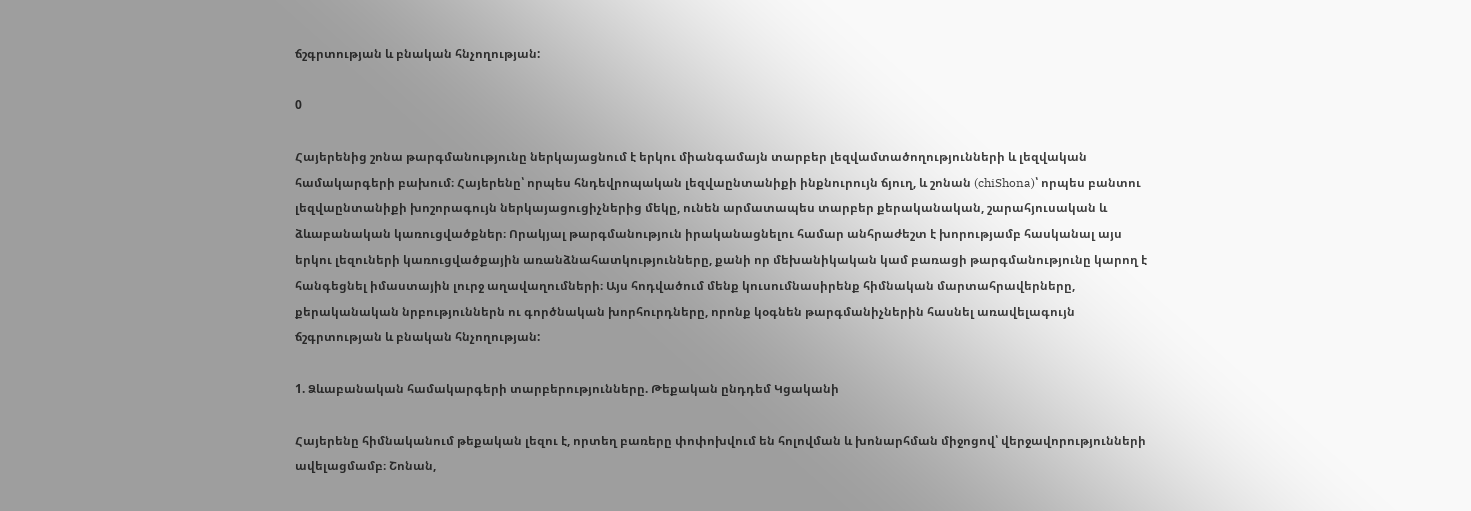ճշգրտության և բնական հնչողության:

0

Հայերենից շոնա թարգմանությունը ներկայացնում է երկու միանգամայն տարբեր լեզվամտածողությունների և լեզվական համակարգերի բախում։ Հայերենը՝ որպես հնդեվրոպական լեզվաընտանիքի ինքնուրույն ճյուղ, և շոնան (chiShona)՝ որպես բանտու լեզվաընտանիքի խոշորագույն ներկայացուցիչներից մեկը, ունեն արմատապես տարբեր քերականական, շարահյուսական և ձևաբանական կառուցվածքներ։ Որակյալ թարգմանություն իրականացնելու համար անհրաժեշտ է խորությամբ հասկանալ այս երկու լեզուների կառուցվածքային առանձնահատկությունները, քանի որ մեխանիկական կամ բառացի թարգմանությունը կարող է հանգեցնել իմաստային լուրջ աղավաղումների։ Այս հոդվածում մենք կուսումնասիրենք հիմնական մարտահրավերները, քերականական նրբություններն ու գործնական խորհուրդները, որոնք կօգնեն թարգմանիչներին հասնել առավելագույն ճշգրտության և բնական հնչողության:

1. Ձևաբանական համակարգերի տարբերությունները. Թեքական ընդդեմ Կցականի

Հայերենը հիմնականում թեքական լեզու է, որտեղ բառերը փոփոխվում են հոլովման և խոնարհման միջոցով՝ վերջավորությունների ավելացմամբ։ Շոնան,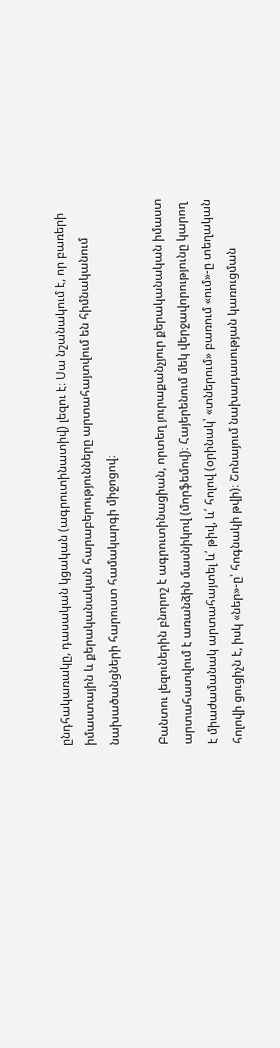ընդհակառակը, դասական կցական (ագրուտինատիվ) լեզու է։ Սա նշանակում է, որ բառերի իմաստային և քերականական հարաբերությունները արտահայտվում են հիմնականում նախածանցների հարուստ համակարգի միջոցով։

Բանտու լեզուներին բնորոշ է ագրուտինացիան, որտեղ յուրաքանչյուր քերականական իմաստ արտահատվում է առանձին մասնիկով (մորֆեմով)։ Հայերենում մեկ վերջավորությունը կարող է միաժամանակ արտահայտել և՛ թիվ, և՛ հոլով (օրինակ՝ «տներում» բառում «ում»-ը տեղական հոլովի ցուցիչն է, իսկ «ներ»-ը՝ հոգնակի թվի)։ Շոնայում նախադասության կառուցման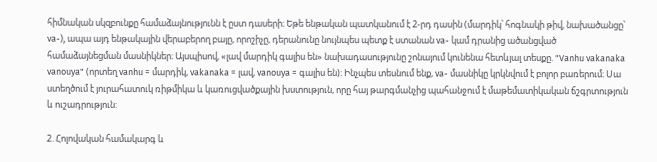հիմնական սկզբունքը համաձայնությունն է ըստ դասերի։ Եթե ենթական պատկանում է 2-րդ դասին (մարդիկ՝ հոգնակի թիվ, նախածանցը՝ va-), ապա այդ ենթակային վերաբերող բայը, որոշիչը, դերանունը նույնպես պետք է ստանան va- կամ դրանից ածանցված համաձայնեցման մասնիկներ։ Այսպիսով, «լավ մարդիկ գալիս են» նախադասությունը շոնայում կունենա հետևյալ տեսքը. "Vanhu vakanaka vanouya" (որտեղ vanhu = մարդիկ, vakanaka = լավ, vanouya = գալիս են)։ Ինչպես տեսնում ենք, va- մասնիկը կրկնվում է բոլոր բառերում։ Սա ստեղծում է յուրահատուկ ռիթմիկա և կառուցվածքային խստություն, որը հայ թարգմանչից պահանջում է մաթեմատիկական ճշգրտություն և ուշադրություն:

2. Հոլովական համակարգ և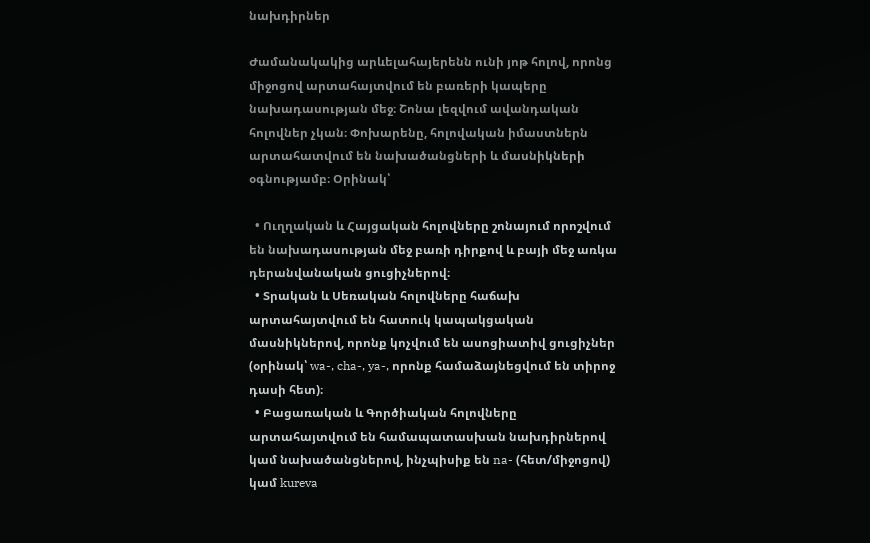նախդիրներ

Ժամանակակից արևելահայերենն ունի յոթ հոլով, որոնց միջոցով արտահայտվում են բառերի կապերը նախադասության մեջ։ Շոնա լեզվում ավանդական հոլովներ չկան։ Փոխարենը, հոլովական իմաստներն արտահատվում են նախածանցների և մասնիկների օգնությամբ։ Օրինակ՝

  • Ուղղական և Հայցական հոլովները շոնայում որոշվում են նախադասության մեջ բառի դիրքով և բայի մեջ առկա դերանվանական ցուցիչներով։
  • Տրական և Սեռական հոլովները հաճախ արտահայտվում են հատուկ կապակցական մասնիկներով, որոնք կոչվում են ասոցիատիվ ցուցիչներ (օրինակ՝ wa-, cha-, ya-, որոնք համաձայնեցվում են տիրոջ դասի հետ)։
  • Բացառական և Գործիական հոլովները արտահայտվում են համապատասխան նախդիրներով կամ նախածանցներով, ինչպիսիք են na- (հետ/միջոցով) կամ kureva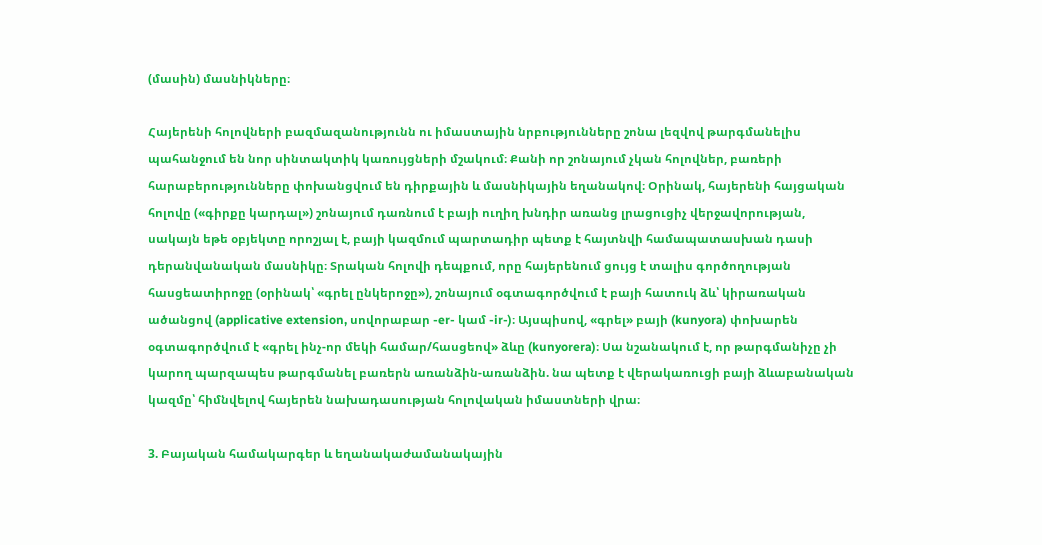(մասին) մասնիկները։

Հայերենի հոլովների բազմազանությունն ու իմաստային նրբությունները շոնա լեզվով թարգմանելիս պահանջում են նոր սինտակտիկ կառույցների մշակում։ Քանի որ շոնայում չկան հոլովներ, բառերի հարաբերությունները փոխանցվում են դիրքային և մասնիկային եղանակով։ Օրինակ, հայերենի հայցական հոլովը («գիրքը կարդալ») շոնայում դառնում է բայի ուղիղ խնդիր առանց լրացուցիչ վերջավորության, սակայն եթե օբյեկտը որոշյալ է, բայի կազմում պարտադիր պետք է հայտնվի համապատասխան դասի դերանվանական մասնիկը։ Տրական հոլովի դեպքում, որը հայերենում ցույց է տալիս գործողության հասցեատիրոջը (օրինակ՝ «գրել ընկերոջը»), շոնայում օգտագործվում է բայի հատուկ ձև՝ կիրառական ածանցով (applicative extension, սովորաբար -er- կամ -ir-)։ Այսպիսով, «գրել» բայի (kunyora) փոխարեն օգտագործվում է «գրել ինչ-որ մեկի համար/հասցեով» ձևը (kunyorera)։ Սա նշանակում է, որ թարգմանիչը չի կարող պարզապես թարգմանել բառերն առանձին-առանձին. նա պետք է վերակառուցի բայի ձևաբանական կազմը՝ հիմնվելով հայերեն նախադասության հոլովական իմաստների վրա։

3. Բայական համակարգեր և եղանակաժամանակային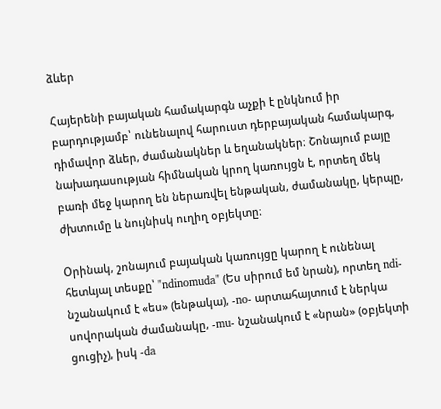ձևեր

Հայերենի բայական համակարգն աչքի է ընկնում իր բարդությամբ՝ ունենալով հարուստ դերբայական համակարգ, դիմավոր ձևեր, ժամանակներ և եղանակներ։ Շոնայում բայը նախադասության հիմնական կրող կառույցն է, որտեղ մեկ բառի մեջ կարող են ներառվել ենթական, ժամանակը, կերպը, ժխտումը և նույնիսկ ուղիղ օբյեկտը։

Օրինակ, շոնայում բայական կառույցը կարող է ունենալ հետևյալ տեսքը՝ "ndinomuda" (Ես սիրում եմ նրան), որտեղ ndi- նշանակում է «ես» (ենթակա), -no- արտահայտում է ներկա սովորական ժամանակը, -mu- նշանակում է «նրան» (օբյեկտի ցուցիչ), իսկ -da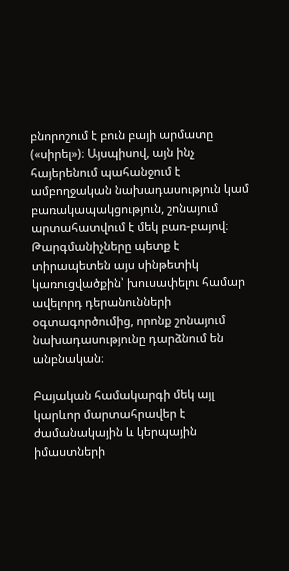բնորոշում է բուն բայի արմատը («սիրել»)։ Այսպիսով, այն ինչ հայերենում պահանջում է ամբողջական նախադասություն կամ բառակապակցություն, շոնայում արտահատվում է մեկ բառ-բայով։ Թարգմանիչները պետք է տիրապետեն այս սինթետիկ կառուցվածքին՝ խուսափելու համար ավելորդ դերանունների օգտագործումից, որոնք շոնայում նախադասությունը դարձնում են անբնական։

Բայական համակարգի մեկ այլ կարևոր մարտահրավեր է ժամանակային և կերպային իմաստների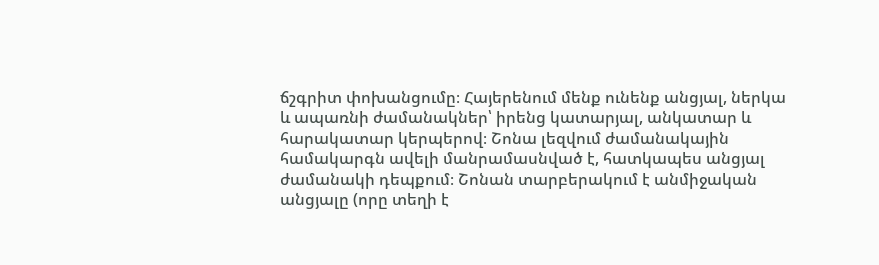ճշգրիտ փոխանցումը։ Հայերենում մենք ունենք անցյալ, ներկա և ապառնի ժամանակներ՝ իրենց կատարյալ, անկատար և հարակատար կերպերով։ Շոնա լեզվում ժամանակային համակարգն ավելի մանրամասնված է, հատկապես անցյալ ժամանակի դեպքում։ Շոնան տարբերակում է անմիջական անցյալը (որը տեղի է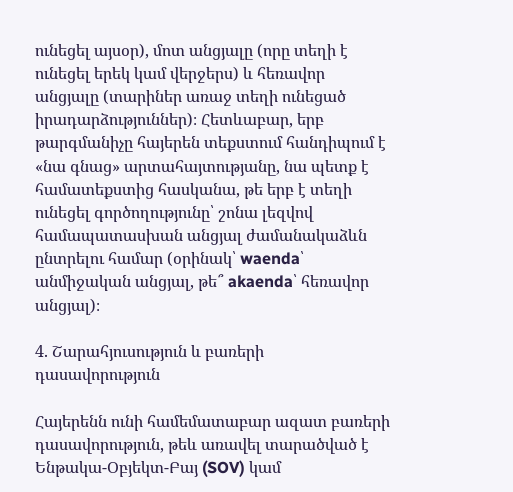ունեցել այսօր), մոտ անցյալը (որը տեղի է ունեցել երեկ կամ վերջերս) և հեռավոր անցյալը (տարիներ առաջ տեղի ունեցած իրադարձություններ)։ Հետևաբար, երբ թարգմանիչը հայերեն տեքստում հանդիպում է «նա գնաց» արտահայտությանը, նա պետք է համատեքստից հասկանա, թե երբ է տեղի ունեցել գործողությունը՝ շոնա լեզվով համապատասխան անցյալ ժամանակաձևն ընտրելու համար (օրինակ՝ waenda՝ անմիջական անցյալ, թե՞ akaenda՝ հեռավոր անցյալ)։

4. Շարահյուսություն և բառերի դասավորություն

Հայերենն ունի համեմատաբար ազատ բառերի դասավորություն, թեև առավել տարածված է Ենթակա-Օբյեկտ-Բայ (SOV) կամ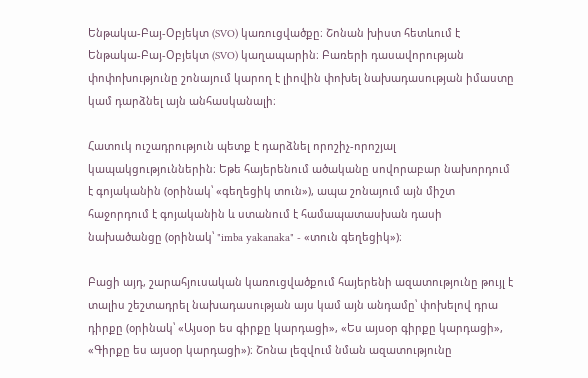Ենթակա-Բայ-Օբյեկտ (SVO) կառուցվածքը։ Շոնան խիստ հետևում է Ենթակա-Բայ-Օբյեկտ (SVO) կաղապարին։ Բառերի դասավորության փոփոխությունը շոնայում կարող է լիովին փոխել նախադասության իմաստը կամ դարձնել այն անհասկանալի։

Հատուկ ուշադրություն պետք է դարձնել որոշիչ-որոշյալ կապակցություններին։ Եթե հայերենում ածականը սովորաբար նախորդում է գոյականին (օրինակ՝ «գեղեցիկ տուն»), ապա շոնայում այն միշտ հաջորդում է գոյականին և ստանում է համապատասխան դասի նախածանցը (օրինակ՝ "imba yakanaka" - «տուն գեղեցիկ»)։

Բացի այդ, շարահյուսական կառուցվածքում հայերենի ազատությունը թույլ է տալիս շեշտադրել նախադասության այս կամ այն անդամը՝ փոխելով դրա դիրքը (օրինակ՝ «Այսօր ես գիրքը կարդացի», «Ես այսօր գիրքը կարդացի», «Գիրքը ես այսօր կարդացի»)։ Շոնա լեզվում նման ազատությունը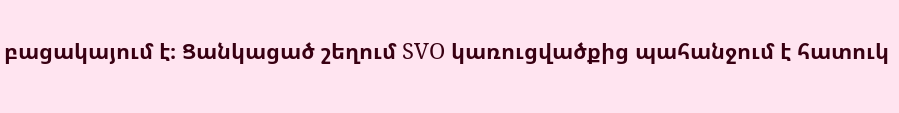բացակայում է։ Ցանկացած շեղում SVO կառուցվածքից պահանջում է հատուկ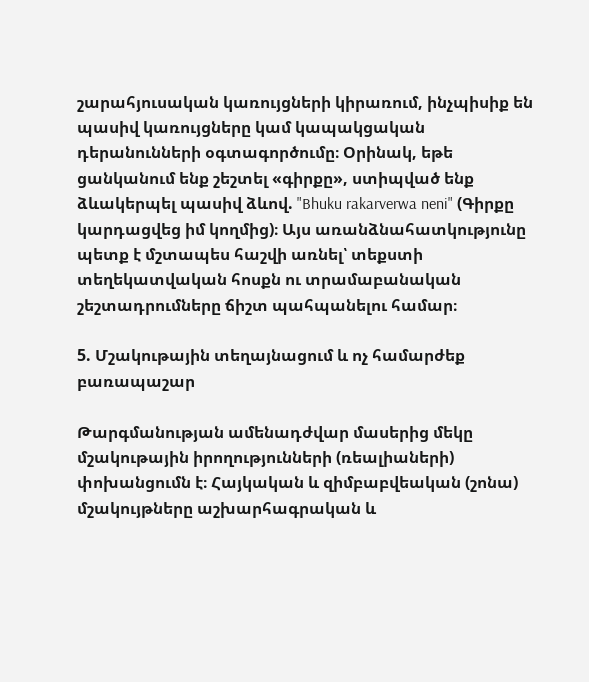շարահյուսական կառույցների կիրառում, ինչպիսիք են պասիվ կառույցները կամ կապակցական դերանունների օգտագործումը։ Օրինակ, եթե ցանկանում ենք շեշտել «գիրքը», ստիպված ենք ձևակերպել պասիվ ձևով. "Bhuku rakarverwa neni" (Գիրքը կարդացվեց իմ կողմից)։ Այս առանձնահատկությունը պետք է մշտապես հաշվի առնել՝ տեքստի տեղեկատվական հոսքն ու տրամաբանական շեշտադրումները ճիշտ պահպանելու համար։

5. Մշակութային տեղայնացում և ոչ համարժեք բառապաշար

Թարգմանության ամենադժվար մասերից մեկը մշակութային իրողությունների (ռեալիաների) փոխանցումն է։ Հայկական և զիմբաբվեական (շոնա) մշակույթները աշխարհագրական և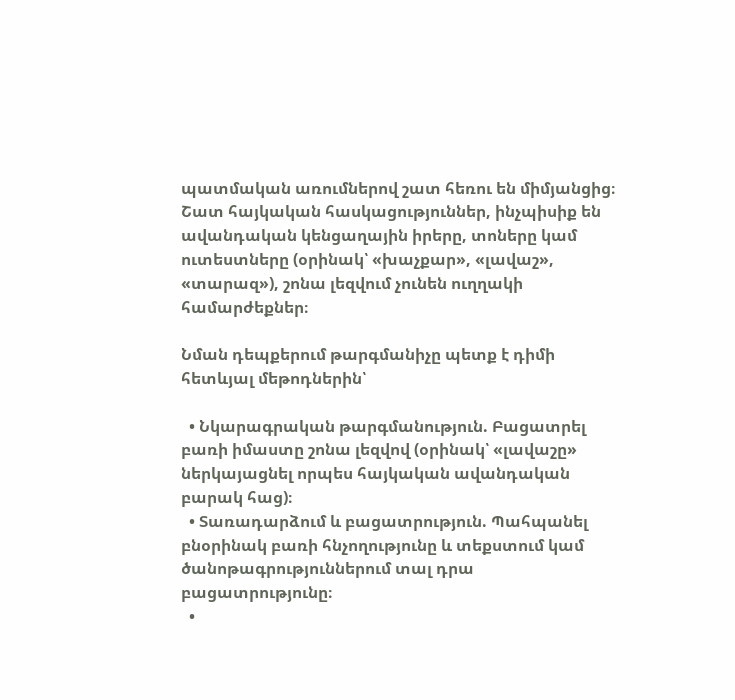պատմական առումներով շատ հեռու են միմյանցից։ Շատ հայկական հասկացություններ, ինչպիսիք են ավանդական կենցաղային իրերը, տոները կամ ուտեստները (օրինակ՝ «խաչքար», «լավաշ», «տարազ»), շոնա լեզվում չունեն ուղղակի համարժեքներ։

Նման դեպքերում թարգմանիչը պետք է դիմի հետևյալ մեթոդներին՝

  • Նկարագրական թարգմանություն. Բացատրել բառի իմաստը շոնա լեզվով (օրինակ՝ «լավաշը» ներկայացնել որպես հայկական ավանդական բարակ հաց)։
  • Տառադարձում և բացատրություն. Պահպանել բնօրինակ բառի հնչողությունը և տեքստում կամ ծանոթագրություններում տալ դրա բացատրությունը։
  •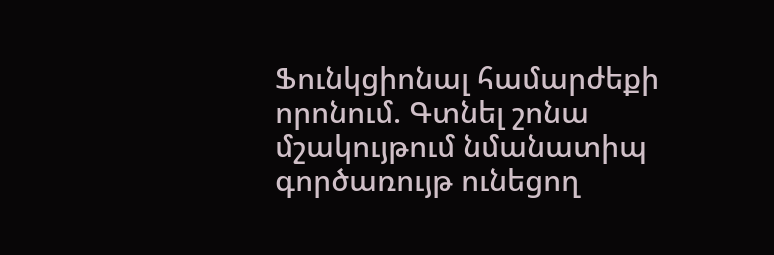Ֆունկցիոնալ համարժեքի որոնում. Գտնել շոնա մշակույթում նմանատիպ գործառույթ ունեցող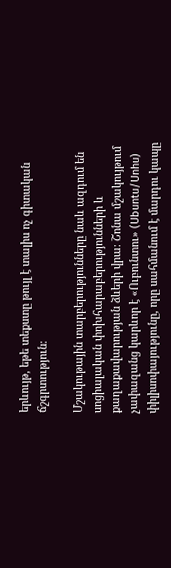երևույթ, եթե տեքստը թույլ է տալիս ոչ գիտական ճշգրտություն։

Մշակութային տարբերությունները նաև ազդում են սոցիալական փոխհարաբերությունների և քաղաքավարության ձևերի վրա։ Շոնա մշակույթում չափազանց կարևոր է «Ուբունտու» (Ubuntu/Unhu) փիլիսոփայությունը, որը սահմանում է մարդու կապը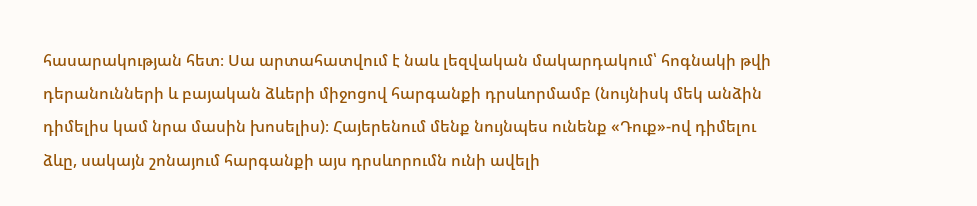հասարակության հետ։ Սա արտահատվում է նաև լեզվական մակարդակում՝ հոգնակի թվի դերանունների և բայական ձևերի միջոցով հարգանքի դրսևորմամբ (նույնիսկ մեկ անձին դիմելիս կամ նրա մասին խոսելիս)։ Հայերենում մենք նույնպես ունենք «Դուք»-ով դիմելու ձևը, սակայն շոնայում հարգանքի այս դրսևորումն ունի ավելի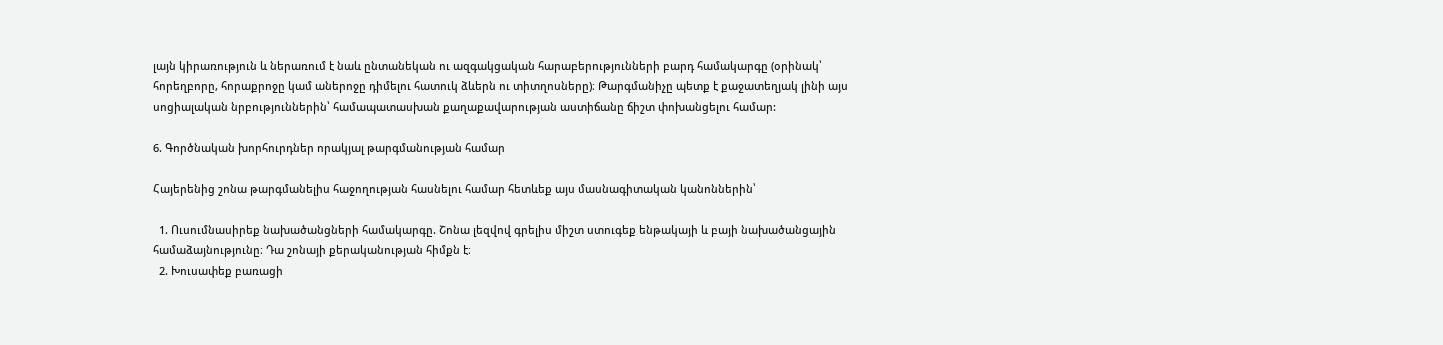լայն կիրառություն և ներառում է նաև ընտանեկան ու ազգակցական հարաբերությունների բարդ համակարգը (օրինակ՝ հորեղբորը, հորաքրոջը կամ աներոջը դիմելու հատուկ ձևերն ու տիտղոսները)։ Թարգմանիչը պետք է քաջատեղյակ լինի այս սոցիալական նրբություններին՝ համապատասխան քաղաքավարության աստիճանը ճիշտ փոխանցելու համար:

6. Գործնական խորհուրդներ որակյալ թարգմանության համար

Հայերենից շոնա թարգմանելիս հաջողության հասնելու համար հետևեք այս մասնագիտական կանոններին՝

  1. Ուսումնասիրեք նախածանցների համակարգը. Շոնա լեզվով գրելիս միշտ ստուգեք ենթակայի և բայի նախածանցային համաձայնությունը։ Դա շոնայի քերականության հիմքն է։
  2. Խուսափեք բառացի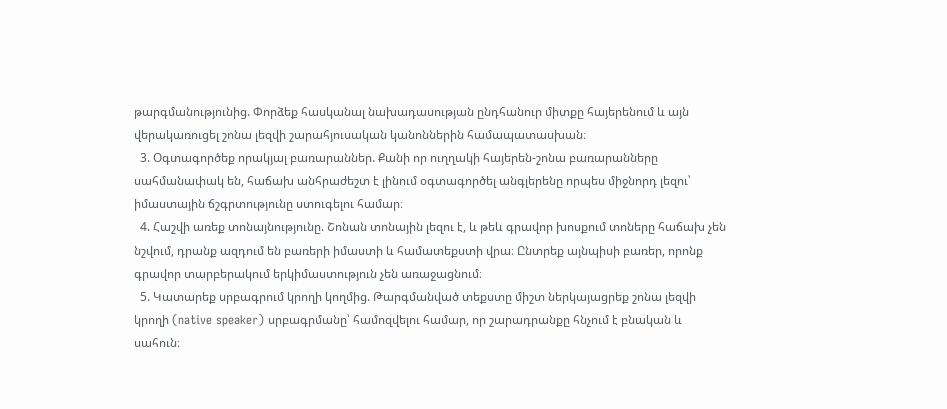թարգմանությունից. Փորձեք հասկանալ նախադասության ընդհանուր միտքը հայերենում և այն վերակառուցել շոնա լեզվի շարահյուսական կանոններին համապատասխան։
  3. Օգտագործեք որակյալ բառարաններ. Քանի որ ուղղակի հայերեն-շոնա բառարանները սահմանափակ են, հաճախ անհրաժեշտ է լինում օգտագործել անգլերենը որպես միջնորդ լեզու՝ իմաստային ճշգրտությունը ստուգելու համար։
  4. Հաշվի առեք տոնայնությունը. Շոնան տոնային լեզու է, և թեև գրավոր խոսքում տոները հաճախ չեն նշվում, դրանք ազդում են բառերի իմաստի և համատեքստի վրա։ Ընտրեք այնպիսի բառեր, որոնք գրավոր տարբերակում երկիմաստություն չեն առաջացնում։
  5. Կատարեք սրբագրում կրողի կողմից. Թարգմանված տեքստը միշտ ներկայացրեք շոնա լեզվի կրողի (native speaker) սրբագրմանը՝ համոզվելու համար, որ շարադրանքը հնչում է բնական և սահուն։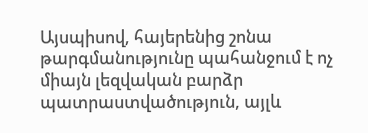Այսպիսով, հայերենից շոնա թարգմանությունը պահանջում է ոչ միայն լեզվական բարձր պատրաստվածություն, այլև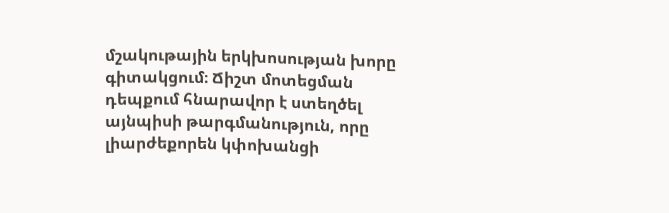մշակութային երկխոսության խորը գիտակցում։ Ճիշտ մոտեցման դեպքում հնարավոր է ստեղծել այնպիսի թարգմանություն, որը լիարժեքորեն կփոխանցի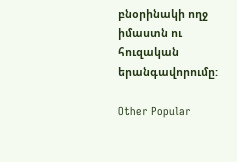բնօրինակի ողջ իմաստն ու հուզական երանգավորումը:

Other Popular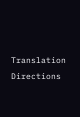Translation Directions